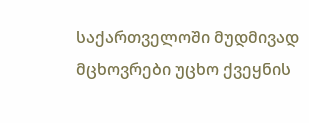საქართველოში მუდმივად მცხოვრები უცხო ქვეყნის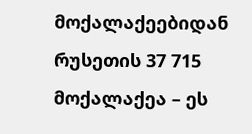მოქალაქეებიდან რუსეთის 37 715 მოქალაქეა – ეს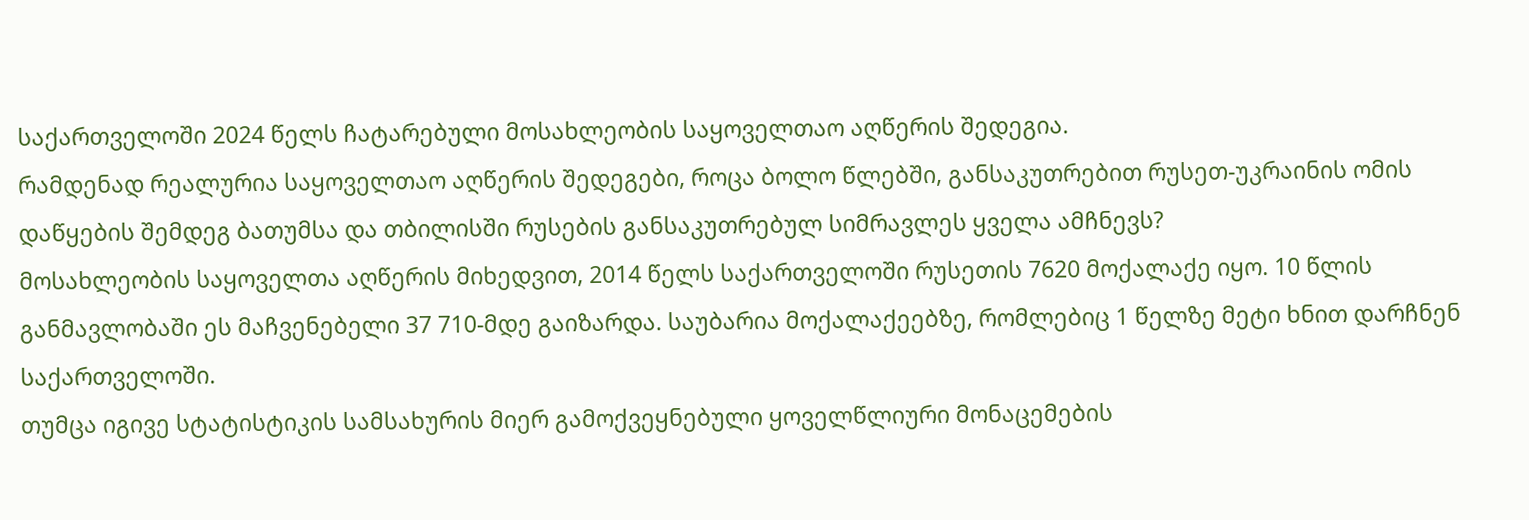საქართველოში 2024 წელს ჩატარებული მოსახლეობის საყოველთაო აღწერის შედეგია.
რამდენად რეალურია საყოველთაო აღწერის შედეგები, როცა ბოლო წლებში, განსაკუთრებით რუსეთ-უკრაინის ომის დაწყების შემდეგ ბათუმსა და თბილისში რუსების განსაკუთრებულ სიმრავლეს ყველა ამჩნევს?
მოსახლეობის საყოველთა აღწერის მიხედვით, 2014 წელს საქართველოში რუსეთის 7620 მოქალაქე იყო. 10 წლის განმავლობაში ეს მაჩვენებელი 37 710-მდე გაიზარდა. საუბარია მოქალაქეებზე, რომლებიც 1 წელზე მეტი ხნით დარჩნენ საქართველოში.
თუმცა იგივე სტატისტიკის სამსახურის მიერ გამოქვეყნებული ყოველწლიური მონაცემების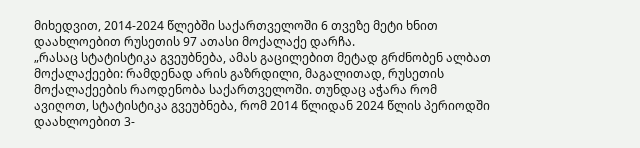მიხედვით, 2014-2024 წლებში საქართველოში 6 თვეზე მეტი ხნით დაახლოებით რუსეთის 97 ათასი მოქალაქე დარჩა.
„რასაც სტატისტიკა გვეუბნება, ამას გაცილებით მეტად გრძნობენ ალბათ მოქალაქეები: რამდენად არის გაზრდილი, მაგალითად, რუსეთის მოქალაქეების რაოდენობა საქართველოში. თუნდაც აჭარა რომ ავიღოთ, სტატისტიკა გვეუბნება, რომ 2014 წლიდან 2024 წლის პერიოდში დაახლოებით 3-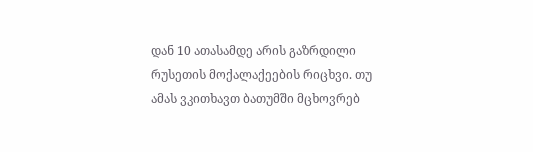დან 10 ათასამდე არის გაზრდილი რუსეთის მოქალაქეების რიცხვი. თუ ამას ვკითხავთ ბათუმში მცხოვრებ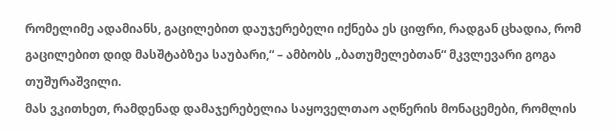რომელიმე ადამიანს, გაცილებით დაუჯერებელი იქნება ეს ციფრი, რადგან ცხადია, რომ გაცილებით დიდ მასშტაბზეა საუბარი,“ – ამბობს „ბათუმელებთან“ მკვლევარი გოგა თუშურაშვილი.
მას ვკითხეთ, რამდენად დამაჯერებელია საყოველთაო აღწერის მონაცემები, რომლის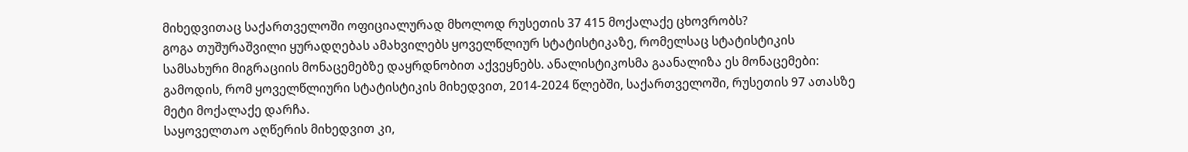მიხედვითაც საქართველოში ოფიციალურად მხოლოდ რუსეთის 37 415 მოქალაქე ცხოვრობს?
გოგა თუშურაშვილი ყურადღებას ამახვილებს ყოველწლიურ სტატისტიკაზე, რომელსაც სტატისტიკის სამსახური მიგრაციის მონაცემებზე დაყრდნობით აქვეყნებს. ანალისტიკოსმა გაანალიზა ეს მონაცემები: გამოდის, რომ ყოველწლიური სტატისტიკის მიხედვით, 2014-2024 წლებში, საქართველოში, რუსეთის 97 ათასზე მეტი მოქალაქე დარჩა.
საყოველთაო აღწერის მიხედვით კი,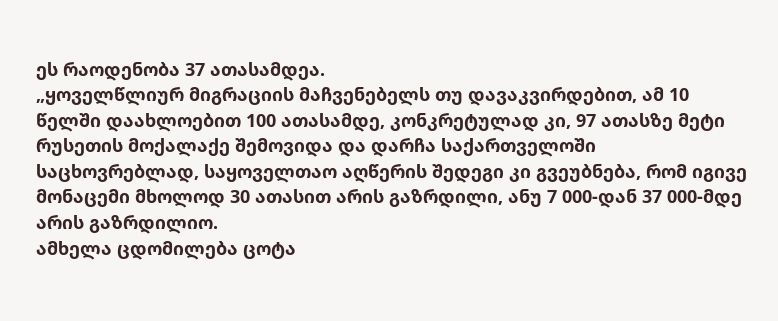ეს რაოდენობა 37 ათასამდეა.
„ყოველწლიურ მიგრაციის მაჩვენებელს თუ დავაკვირდებით, ამ 10 წელში დაახლოებით 100 ათასამდე, კონკრეტულად კი, 97 ათასზე მეტი რუსეთის მოქალაქე შემოვიდა და დარჩა საქართველოში საცხოვრებლად, საყოველთაო აღწერის შედეგი კი გვეუბნება, რომ იგივე მონაცემი მხოლოდ 30 ათასით არის გაზრდილი, ანუ 7 000-დან 37 000-მდე არის გაზრდილიო.
ამხელა ცდომილება ცოტა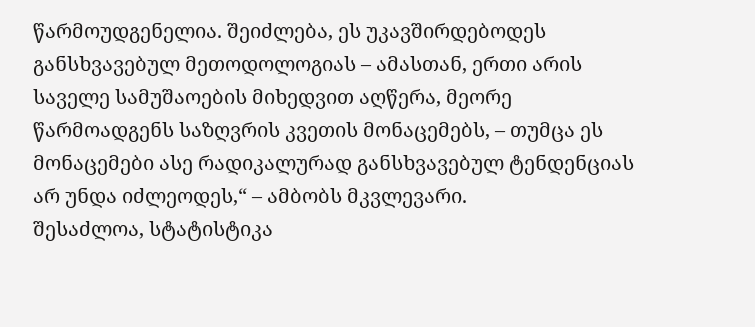წარმოუდგენელია. შეიძლება, ეს უკავშირდებოდეს განსხვავებულ მეთოდოლოგიას – ამასთან, ერთი არის საველე სამუშაოების მიხედვით აღწერა, მეორე წარმოადგენს საზღვრის კვეთის მონაცემებს, – თუმცა ეს მონაცემები ასე რადიკალურად განსხვავებულ ტენდენციას არ უნდა იძლეოდეს,“ – ამბობს მკვლევარი.
შესაძლოა, სტატისტიკა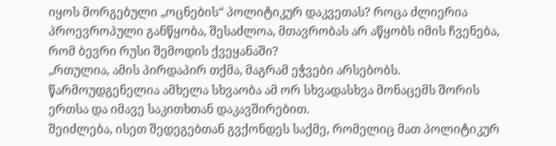იყოს მორგებული „ოცნების“ პოლიტიკურ დაკვეთას? როცა ძლიერია პროევროპული განწყობა, შესაძლოა, მთავრობას არ აწყობს იმის ჩვენება, რომ ბევრი რუსი შემოდის ქვეყანაში?
„რთულია, ამის პირდაპირ თქმა, მაგრამ ეჭვები არსებობს. წარმოუდგენელია ამხელა სხვაობა ამ ორ სხვადასხვა მონაცემს შორის ერთსა და იმავე საკითხთან დაკავშირებით.
შეიძლება, ისეთ შედეგებთან გვქონდეს საქმე, რომელიც მათ პოლიტიკურ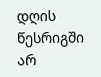დღის წესრიგში არ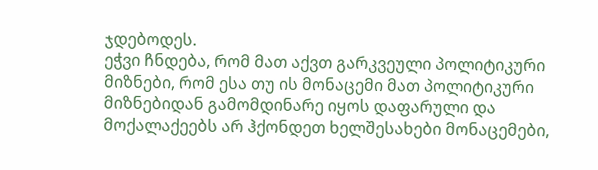ჯდებოდეს.
ეჭვი ჩნდება, რომ მათ აქვთ გარკვეული პოლიტიკური მიზნები, რომ ესა თუ ის მონაცემი მათ პოლიტიკური მიზნებიდან გამომდინარე იყოს დაფარული და მოქალაქეებს არ ჰქონდეთ ხელშესახები მონაცემები,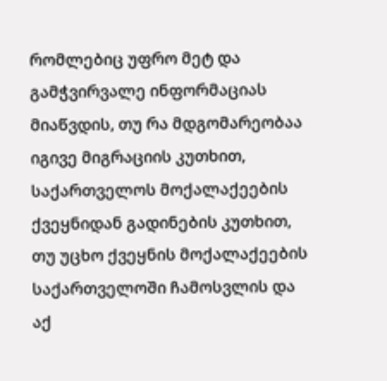რომლებიც უფრო მეტ და გამჭვირვალე ინფორმაციას მიაწვდის, თუ რა მდგომარეობაა იგივე მიგრაციის კუთხით, საქართველოს მოქალაქეების ქვეყნიდან გადინების კუთხით, თუ უცხო ქვეყნის მოქალაქეების საქართველოში ჩამოსვლის და აქ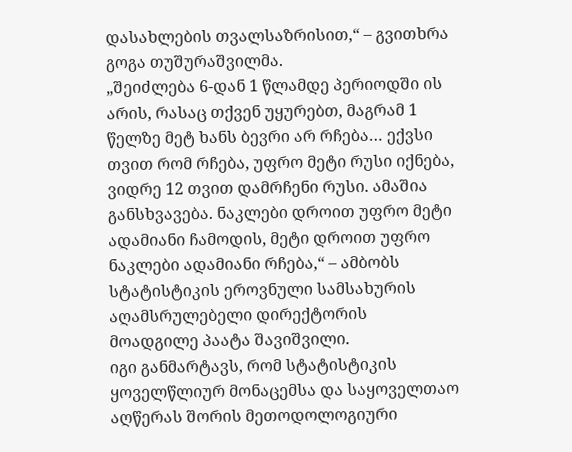დასახლების თვალსაზრისით,“ – გვითხრა გოგა თუშურაშვილმა.
„შეიძლება 6-დან 1 წლამდე პერიოდში ის არის, რასაც თქვენ უყურებთ, მაგრამ 1 წელზე მეტ ხანს ბევრი არ რჩება… ექვსი თვით რომ რჩება, უფრო მეტი რუსი იქნება, ვიდრე 12 თვით დამრჩენი რუსი. ამაშია განსხვავება. ნაკლები დროით უფრო მეტი ადამიანი ჩამოდის, მეტი დროით უფრო ნაკლები ადამიანი რჩება,“ – ამბობს სტატისტიკის ეროვნული სამსახურის აღამსრულებელი დირექტორის მოადგილე პაატა შავიშვილი.
იგი განმარტავს, რომ სტატისტიკის ყოველწლიურ მონაცემსა და საყოველთაო აღწერას შორის მეთოდოლოგიური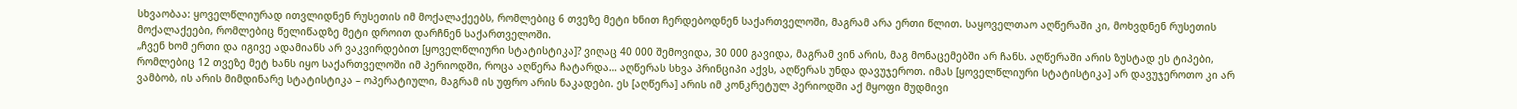სხვაობაა: ყოველწლიურად ითვლიდნენ რუსეთის იმ მოქალაქეებს, რომლებიც 6 თვეზე მეტი ხნით ჩერდებოდნენ საქართველოში, მაგრამ არა ერთი წლით. საყოველთაო აღწერაში კი, მოხვდნენ რუსეთის მოქალაქეები, რომლებიც წელიწადზე მეტი დროით დარჩნენ საქართველოში.
„ჩვენ ხომ ერთი და იგივე ადამიანს არ ვაკვირდებით [ყოველწლიური სტატისტიკა]? ვიღაც 40 000 შემოვიდა, 30 000 გავიდა, მაგრამ ვინ არის, მაგ მონაცემებში არ ჩანს. აღწერაში არის ზუსტად ეს ტიპები, რომლებიც 12 თვეზე მეტ ხანს იყო საქართველოში იმ პერიოდში, როცა აღწერა ჩატარდა… აღწერას სხვა პრინციპი აქვს, აღწერას უნდა დავუჯეროთ. იმას [ყოველწლიური სტატისტიკა] არ დავუჯეროთო კი არ ვამბობ, ის არის მიმდინარე სტატისტიკა – ოპერატიული, მაგრამ ის უფრო არის ნაკადები. ეს [აღწერა] არის იმ კონკრეტულ პერიოდში აქ მყოფი მუდმივი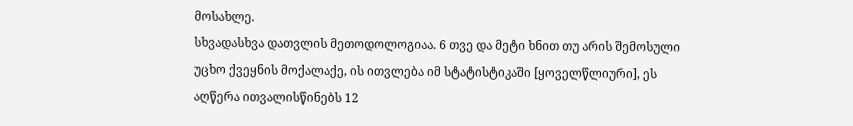მოსახლე.
სხვადასხვა დათვლის მეთოდოლოგიაა. 6 თვე და მეტი ხნით თუ არის შემოსული უცხო ქვეყნის მოქალაქე, ის ითვლება იმ სტატისტიკაში [ყოველწლიური], ეს აღწერა ითვალისწინებს 12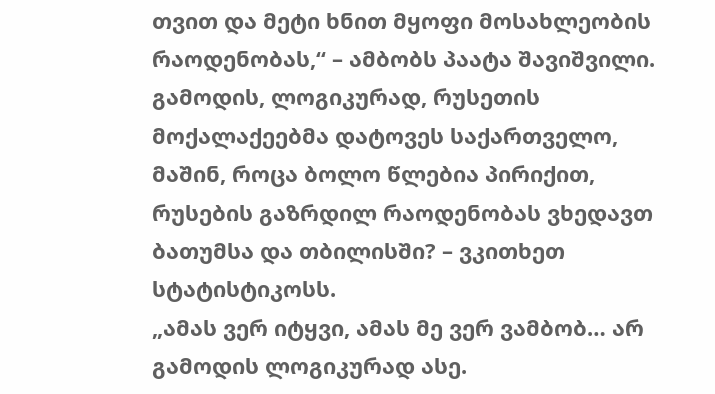თვით და მეტი ხნით მყოფი მოსახლეობის რაოდენობას,“ – ამბობს პაატა შავიშვილი.
გამოდის, ლოგიკურად, რუსეთის მოქალაქეებმა დატოვეს საქართველო, მაშინ, როცა ბოლო წლებია პირიქით, რუსების გაზრდილ რაოდენობას ვხედავთ ბათუმსა და თბილისში? – ვკითხეთ სტატისტიკოსს.
„ამას ვერ იტყვი, ამას მე ვერ ვამბობ… არ გამოდის ლოგიკურად ასე.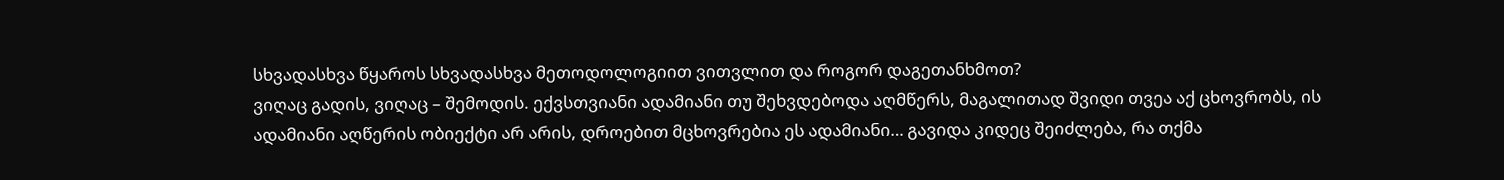სხვადასხვა წყაროს სხვადასხვა მეთოდოლოგიით ვითვლით და როგორ დაგეთანხმოთ?
ვიღაც გადის, ვიღაც – შემოდის. ექვსთვიანი ადამიანი თუ შეხვდებოდა აღმწერს, მაგალითად შვიდი თვეა აქ ცხოვრობს, ის ადამიანი აღწერის ობიექტი არ არის, დროებით მცხოვრებია ეს ადამიანი… გავიდა კიდეც შეიძლება, რა თქმა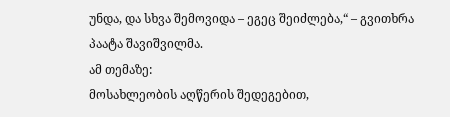უნდა, და სხვა შემოვიდა – ეგეც შეიძლება,“ – გვითხრა პაატა შავიშვილმა.
ამ თემაზე:
მოსახლეობის აღწერის შედეგებით,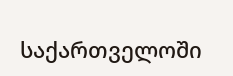საქართველოში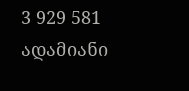3 929 581 ადამიანი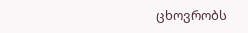ცხოვრობს